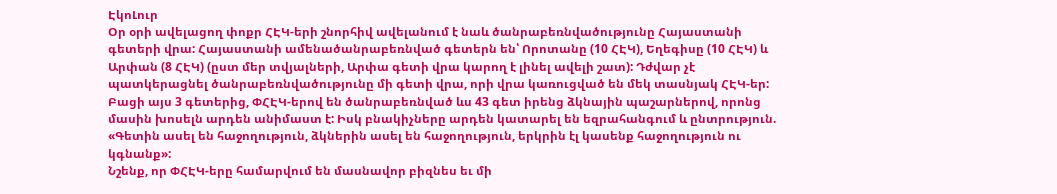ԷկոԼուր
Օր օրի ավելացող փոքր ՀԷԿ-երի շնորհիվ ավելանում է նաև ծանրաբեռնվածությունը Հայաստանի գետերի վրա: Հայաստանի ամենածանրաբեռնված գետերն են՝ Որոտանը (10 ՀԷԿ), Եղեգիսը (10 ՀԷԿ) և Արփան (8 ՀԷԿ) (ըստ մեր տվյալների, Արփա գետի վրա կարող է լինել ավելի շատ): Դժվար չէ պատկերացնել ծանրաբեռնվածությունը մի գետի վրա, որի վրա կառուցված են մեկ տասնյակ ՀԷԿ-եր: Բացի այս 3 գետերից, ՓՀԷԿ-երով են ծանրաբեռնված ևս 43 գետ իրենց ձկնային պաշարներով, որոնց մասին խոսելն արդեն անիմաստ է: Իսկ բնակիչները արդեն կատարել են եզրահանգում և ընտրություն. «Գետին ասել են հաջողություն, ձկներին ասել են հաջողություն, երկրին էլ կասենք հաջողություն ու կգնանք»:
Նշենք, որ ՓՀԷԿ-երը համարվում են մասնավոր բիզնես եւ մի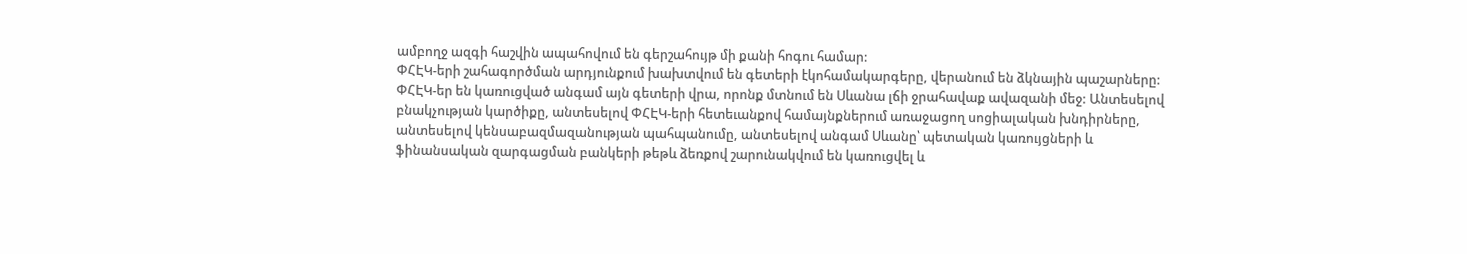ամբողջ ազգի հաշվին ապահովում են գերշահույթ մի քանի հոգու համար:
ՓՀԷԿ-երի շահագործման արդյունքում խախտվում են գետերի էկոհամակարգերը, վերանում են ձկնային պաշարները: ՓՀԷԿ-եր են կառուցված անգամ այն գետերի վրա, որոնք մտնում են Սևանա լճի ջրահավաք ավազանի մեջ: Անտեսելով բնակչության կարծիքը, անտեսելով ՓՀԷԿ-երի հետեւանքով համայնքներում առաջացող սոցիալական խնդիրները, անտեսելով կենսաբազմազանության պահպանումը, անտեսելով անգամ Սևանը՝ պետական կառույցների և ֆինանսական զարգացման բանկերի թեթև ձեռքով շարունակվում են կառուցվել և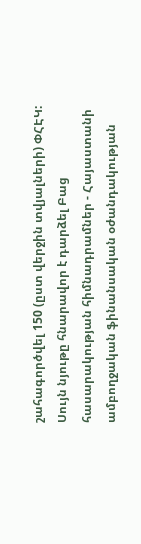շահագործվել 150 (ըստ վերջին տվյալների) ՓՀԷԿ:
Սույն նյութը հնարավոր է դարձել Բաց հասարակության հիմնադրամներ - Հայաստանի ամբողջական ֆինանսական օժանդակության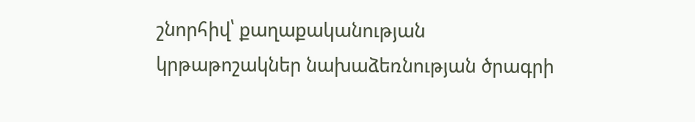շնորհիվ՝ քաղաքականության կրթաթոշակներ նախաձեռնության ծրագրի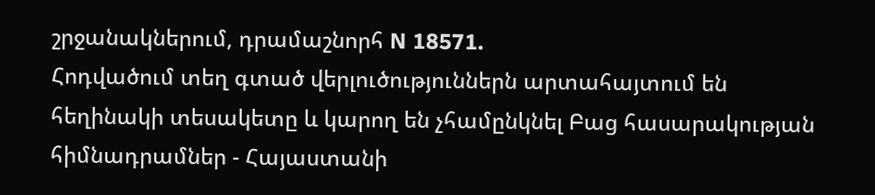շրջանակներում, դրամաշնորհ N 18571.
Հոդվածում տեղ գտած վերլուծություններն արտահայտում են հեղինակի տեսակետը և կարող են չհամընկնել Բաց հասարակության հիմնադրամներ - Հայաստանի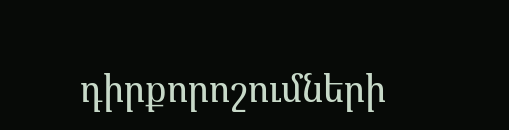դիրքորոշումների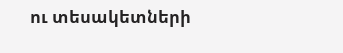ու տեսակետների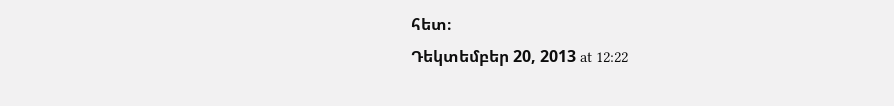հետ։
Դեկտեմբեր 20, 2013 at 12:22